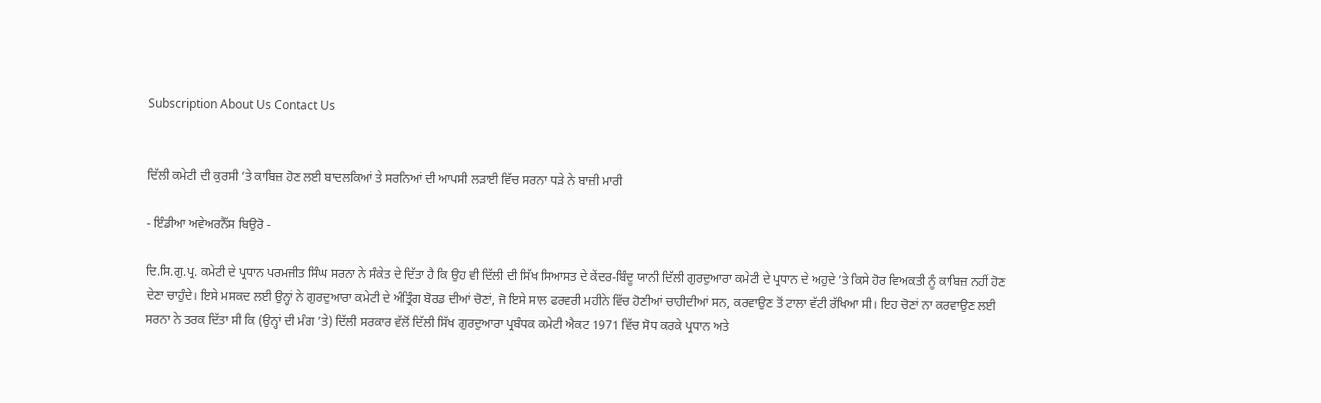Subscription About Us Contact Us


ਦਿੱਲੀ ਕਮੇਟੀ ਦੀ ਕੁਰਸੀ ’ਤੇ ਕਾਬਿਜ਼ ਹੋਣ ਲਈ ਬਾਦਲਕਿਆਂ ਤੇ ਸਰਨਿਆਂ ਦੀ ਆਪਸੀ ਲੜਾਈ ਵਿੱਚ ਸਰਨਾ ਧੜੇ ਨੇ ਬਾਜ਼ੀ ਮਾਰੀ

- ਇੰਡੀਆ ਅਵੇਅਰਨੈੱਸ ਬਿਉਰੋ -

ਦਿ.ਸਿ.ਗੁ.ਪ੍ਰ. ਕਮੇਟੀ ਦੇ ਪ੍ਰਧਾਨ ਪਰਮਜੀਤ ਸਿੰਘ ਸਰਨਾ ਨੇ ਸੰਕੇਤ ਦੇ ਦਿੱਤਾ ਹੈ ਕਿ ਉਹ ਵੀ ਦਿੱਲੀ ਦੀ ਸਿੱਖ ਸਿਆਸਤ ਦੇ ਕੇਂਦਰ-ਬਿੰਦੂ ਯਾਨੀ ਦਿੱਲੀ ਗੁਰਦੁਆਰਾ ਕਮੇਟੀ ਦੇ ਪ੍ਰਧਾਨ ਦੇ ਅਹੁਦੇ ’ਤੇ ਕਿਸੇ ਹੋਰ ਵਿਅਕਤੀ ਨੂੰ ਕਾਬਿਜ਼ ਨਹੀਂ ਹੋਣ ਦੇਣਾ ਚਾਹੁੰਦੇ। ਇਸੇ ਮਸਕਦ ਲਈ ਉਨ੍ਹਾਂ ਨੇ ਗੁਰਦੁਆਰਾ ਕਮੇਟੀ ਦੇ ਅੰਤ੍ਰਿੰਗ ਬੋਰਡ ਦੀਆਂ ਚੋਣਾਂ, ਜੋ ਇਸੇ ਸਾਲ ਫਰਵਰੀ ਮਹੀਨੇ ਵਿੱਚ ਹੋਣੀਆਂ ਚਾਹੀਦੀਆਂ ਸਨ, ਕਰਵਾਉਣ ਤੋਂ ਟਾਲਾ ਵੱਟੀ ਰੱਖਿਆ ਸੀ। ਇਹ ਚੋਣਾਂ ਨਾ ਕਰਵਾਉਣ ਲਈ ਸਰਨਾ ਨੇ ਤਰਕ ਦਿੱਤਾ ਸੀ ਕਿ (ਉਨ੍ਹਾਂ ਦੀ ਮੰਗ ’ਤੇ) ਦਿੱਲੀ ਸਰਕਾਰ ਵੱਲੋਂ ਦਿੱਲੀ ਸਿੱਖ ਗੁਰਦੁਆਰਾ ਪ੍ਰਬੰਧਕ ਕਮੇਟੀ ਐਕਟ 1971 ਵਿੱਚ ਸੋਧ ਕਰਕੇ ਪ੍ਰਧਾਨ ਅਤੇ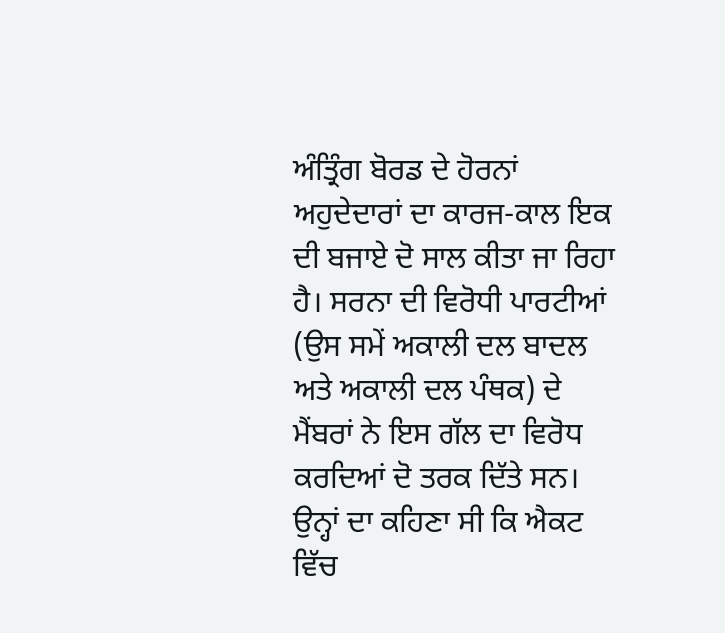ਅੰਤ੍ਰਿੰਗ ਬੋਰਡ ਦੇ ਹੋਰਨਾਂ ਅਹੁਦੇਦਾਰਾਂ ਦਾ ਕਾਰਜ-ਕਾਲ ਇਕ ਦੀ ਬਜਾਏ ਦੋ ਸਾਲ ਕੀਤਾ ਜਾ ਰਿਹਾ ਹੈ। ਸਰਨਾ ਦੀ ਵਿਰੋਧੀ ਪਾਰਟੀਆਂ (ਉਸ ਸਮੇਂ ਅਕਾਲੀ ਦਲ ਬਾਦਲ ਅਤੇ ਅਕਾਲੀ ਦਲ ਪੰਥਕ) ਦੇ ਮੈਂਬਰਾਂ ਨੇ ਇਸ ਗੱਲ ਦਾ ਵਿਰੋਧ ਕਰਦਿਆਂ ਦੋ ਤਰਕ ਦਿੱਤੇ ਸਨ। ਉਨ੍ਹਾਂ ਦਾ ਕਹਿਣਾ ਸੀ ਕਿ ਐਕਟ ਵਿੱਚ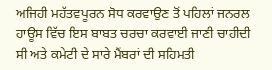ਅਜਿਹੀ ਮਹੱਤਵਪੂਰਨ ਸੋਧ ਕਰਵਾਉਣ ਤੋਂ ਪਹਿਲਾਂ ਜਨਰਲ ਹਾਊਸ ਵਿੱਚ ਇਸ ਬਾਬਤ ਚਰਚਾ ਕਰਵਾਈ ਜਾਣੀ ਚਾਹੀਦੀ ਸੀ ਅਤੇ ਕਮੇਟੀ ਦੇ ਸਾਰੇ ਮੈਂਬਰਾਂ ਦੀ ਸਹਿਮਤੀ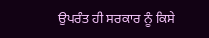ਉਪਰੰਤ ਹੀ ਸਰਕਾਰ ਨੂੰ ਕਿਸੇ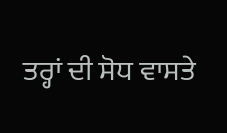ਤਰ੍ਹਾਂ ਦੀ ਸੋਧ ਵਾਸਤੇ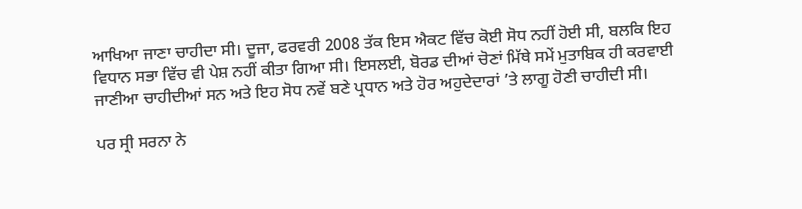ਆਖਿਆ ਜਾਣਾ ਚਾਹੀਦਾ ਸੀ। ਦੂਜਾ, ਫਰਵਰੀ 2008 ਤੱਕ ਇਸ ਐਕਟ ਵਿੱਚ ਕੋਈ ਸੋਧ ਨਹੀਂ ਹੋਈ ਸੀ, ਬਲਕਿ ਇਹ ਵਿਧਾਨ ਸਭਾ ਵਿੱਚ ਵੀ ਪੇਸ਼ ਨਹੀਂ ਕੀਤਾ ਗਿਆ ਸੀ। ਇਸਲਈ, ਬੋਰਡ ਦੀਆਂ ਚੋਣਾਂ ਮਿੱਥੇ ਸਮੇਂ ਮੁਤਾਬਿਕ ਹੀ ਕਰਵਾਈ ਜਾਣੀਆ ਚਾਹੀਦੀਆਂ ਸਨ ਅਤੇ ਇਹ ਸੋਧ ਨਵੇਂ ਬਣੇ ਪ੍ਰਧਾਨ ਅਤੇ ਹੋਰ ਅਹੁਦੇਦਾਰਾਂ ’ਤੇ ਲਾਗੂ ਹੋਣੀ ਚਾਹੀਦੀ ਸੀ।

ਪਰ ਸ੍ਰੀ ਸਰਨਾ ਨੇ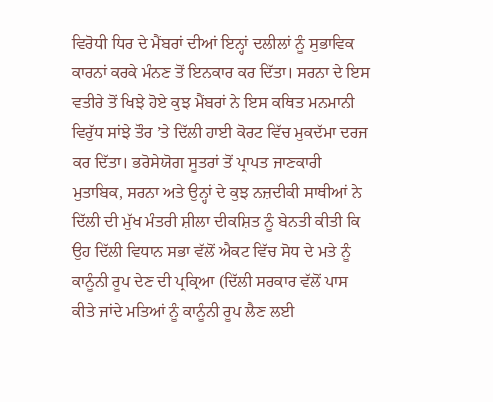ਵਿਰੋਧੀ ਧਿਰ ਦੇ ਮੈਂਬਰਾਂ ਦੀਆਂ ਇਨ੍ਹਾਂ ਦਲੀਲਾਂ ਨੂੰ ਸੁਭਾਵਿਕ ਕਾਰਨਾਂ ਕਰਕੇ ਮੰਨਣ ਤੋਂ ਇਨਕਾਰ ਕਰ ਦਿੱਤਾ। ਸਰਨਾ ਦੇ ਇਸ ਵਤੀਰੇ ਤੋਂ ਖਿਝੇ ਹੋਏ ਕੁਝ ਮੈਂਬਰਾਂ ਨੇ ਇਸ ਕਥਿਤ ਮਨਮਾਨੀ ਵਿਰੁੱਧ ਸਾਂਝੇ ਤੌਰ ’ਤੇ ਦਿੱਲੀ ਹਾਈ ਕੋਰਟ ਵਿੱਚ ਮੁਕਦੱਮਾ ਦਰਜ ਕਰ ਦਿੱਤਾ। ਭਰੋਸੇਯੋਗ ਸੂਤਰਾਂ ਤੋਂ ਪ੍ਰਾਪਤ ਜਾਣਕਾਰੀ ਮੁਤਾਬਿਕ, ਸਰਨਾ ਅਤੇ ਉਨ੍ਹਾਂ ਦੇ ਕੁਝ ਨਜ਼ਦੀਕੀ ਸਾਥੀਆਂ ਨੇ ਦਿੱਲੀ ਦੀ ਮੁੱਖ ਮੰਤਰੀ ਸ਼ੀਲਾ ਦੀਕਸ਼ਿਤ ਨੂੰ ਬੇਨਤੀ ਕੀਤੀ ਕਿ ਉਹ ਦਿੱਲੀ ਵਿਧਾਨ ਸਭਾ ਵੱਲੋਂ ਐਕਟ ਵਿੱਚ ਸੋਧ ਦੇ ਮਤੇ ਨੂੰ ਕਾਨੂੰਨੀ ਰੂਪ ਦੇਣ ਦੀ ਪ੍ਰਕ੍ਰਿਆ (ਦਿੱਲੀ ਸਰਕਾਰ ਵੱਲੋਂ ਪਾਸ ਕੀਤੇ ਜਾਂਦੇ ਮਤਿਆਂ ਨੂੰ ਕਾਨੂੰਨੀ ਰੂਪ ਲੈਣ ਲਈ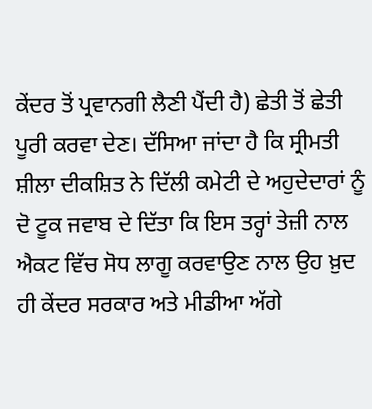ਕੇਂਦਰ ਤੋਂ ਪ੍ਰਵਾਨਗੀ ਲੈਣੀ ਪੈਂਦੀ ਹੈ) ਛੇਤੀ ਤੋਂ ਛੇਤੀ ਪੂਰੀ ਕਰਵਾ ਦੇਣ। ਦੱਸਿਆ ਜਾਂਦਾ ਹੈ ਕਿ ਸ੍ਰੀਮਤੀ ਸ਼ੀਲਾ ਦੀਕਸ਼ਿਤ ਨੇ ਦਿੱਲੀ ਕਮੇਟੀ ਦੇ ਅਹੁਦੇਦਾਰਾਂ ਨੂੰ ਦੋ ਟੂਕ ਜਵਾਬ ਦੇ ਦਿੱਤਾ ਕਿ ਇਸ ਤਰ੍ਹਾਂ ਤੇਜ਼ੀ ਨਾਲ ਐਕਟ ਵਿੱਚ ਸੋਧ ਲਾਗੂ ਕਰਵਾਉਣ ਨਾਲ ਉਹ ਖ਼ੁਦ ਹੀ ਕੇਂਦਰ ਸਰਕਾਰ ਅਤੇ ਮੀਡੀਆ ਅੱਗੇ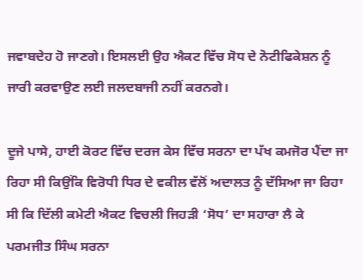ਜਵਾਬਦੇਹ ਹੋ ਜਾਣਗੇ। ਇਸਲਈ ਉਹ ਐਕਟ ਵਿੱਚ ਸੋਧ ਦੇ ਨੋਟੀਫਿਕੇਸ਼ਨ ਨੂੰ ਜਾਰੀ ਕਰਵਾਉਣ ਲਈ ਜਲਦਬਾਜੀ ਨਹੀਂ ਕਰਨਗੇ।

ਦੂਜੇ ਪਾਸੇ, ਹਾਈ ਕੋਰਟ ਵਿੱਚ ਦਰਜ ਕੇਸ ਵਿੱਚ ਸਰਨਾ ਦਾ ਪੱਖ ਕਮਜੋਰ ਪੈਂਦਾ ਜਾ ਰਿਹਾ ਸੀ ਕਿਉਂਕਿ ਵਿਰੋਧੀ ਧਿਰ ਦੇ ਵਕੀਲ ਵੱਲੋਂ ਅਦਾਲਤ ਨੂੰ ਦੱਸਿਆ ਜਾ ਰਿਹਾ ਸੀ ਕਿ ਦਿੱਲੀ ਕਮੇਟੀ ਐਕਟ ਵਿਚਲੀ ਜਿਹੜੀ ‘ਸੋਧ’ ਦਾ ਸਹਾਰਾ ਲੈ ਕੇ ਪਰਮਜੀਤ ਸਿੰਘ ਸਰਨਾ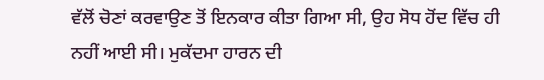ਵੱਲੋਂ ਚੋਣਾਂ ਕਰਵਾਉਣ ਤੋਂ ਇਨਕਾਰ ਕੀਤਾ ਗਿਆ ਸੀ, ਉਹ ਸੋਧ ਹੋਂਦ ਵਿੱਚ ਹੀ ਨਹੀਂ ਆਈ ਸੀ। ਮੁਕੱਦਮਾ ਹਾਰਨ ਦੀ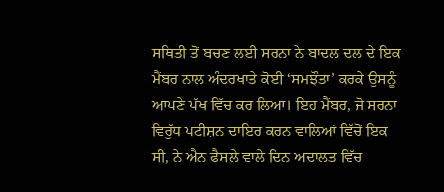ਸਥਿਤੀ ਤੋਂ ਬਚਣ ਲਈ ਸਰਨਾ ਨੇ ਬਾਦਲ ਦਲ ਦੇ ਇਕ ਮੈਂਬਰ ਨਾਲ ਅੰਦਰਖਾਤੇ ਕੋਈ ‘ਸਮਝੌਤਾ’ ਕਰਕੇ ਉਸਨੂੰ ਆਪਣੇ ਪੱਖ ਵਿੱਚ ਕਰ ਲਿਆ। ਇਹ ਮੈਂਬਰ, ਜੋ ਸਰਨਾ ਵਿਰੁੱਧ ਪਟੀਸ਼ਨ ਦਾਇਰ ਕਰਨ ਵਾਲਿਆਂ ਵਿੱਚੋਂ ਇਕ ਸੀ, ਨੇ ਐਨ ਫੈਸਲੇ ਵਾਲੇ ਦਿਨ ਅਦਾਲਤ ਵਿੱਚ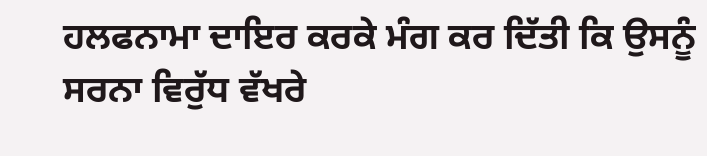ਹਲਫਨਾਮਾ ਦਾਇਰ ਕਰਕੇ ਮੰਗ ਕਰ ਦਿੱਤੀ ਕਿ ਉਸਨੂੰ ਸਰਨਾ ਵਿਰੁੱਧ ਵੱਖਰੇ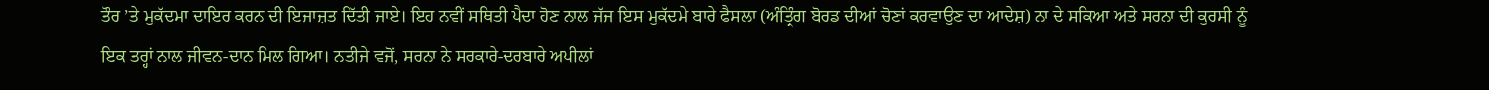ਤੌਰ ’ਤੇ ਮੁਕੱਦਮਾ ਦਾਇਰ ਕਰਨ ਦੀ ਇਜਾਜ਼ਤ ਦਿੱਤੀ ਜਾਏ। ਇਹ ਨਵੀਂ ਸਥਿਤੀ ਪੈਦਾ ਹੋਣ ਨਾਲ ਜੱਜ ਇਸ ਮੁਕੱਦਮੇ ਬਾਰੇ ਫੈਸਲਾ (ਅੰਤ੍ਰਿੰਗ ਬੋਰਡ ਦੀਆਂ ਚੋਣਾਂ ਕਰਵਾਉਣ ਦਾ ਆਦੇਸ਼) ਨਾ ਦੇ ਸਕਿਆ ਅਤੇ ਸਰਨਾ ਦੀ ਕੁਰਸੀ ਨੂੰ ਇਕ ਤਰ੍ਹਾਂ ਨਾਲ ਜੀਵਨ-ਦਾਨ ਮਿਲ ਗਿਆ। ਨਤੀਜੇ ਵਜੋਂ, ਸਰਨਾ ਨੇ ਸਰਕਾਰੇ-ਦਰਬਾਰੇ ਅਪੀਲਾਂ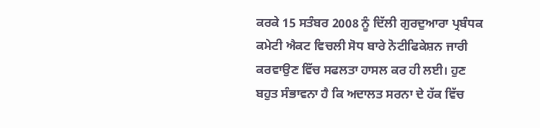ਕਰਕੇ 15 ਸਤੰਬਰ 2008 ਨੂੰ ਦਿੱਲੀ ਗੁਰਦੁਆਰਾ ਪ੍ਰਬੰਧਕ ਕਮੇਟੀ ਐਕਟ ਵਿਚਲੀ ਸੋਧ ਬਾਰੇ ਨੋਟੀਫਿਕੇਸ਼ਨ ਜਾਰੀ ਕਰਵਾਉਣ ਵਿੱਚ ਸਫਲਤਾ ਹਾਸਲ ਕਰ ਹੀ ਲਈ। ਹੁਣ ਬਹੁਤ ਸੰਭਾਵਨਾ ਹੈ ਕਿ ਅਦਾਲਤ ਸਰਨਾ ਦੇ ਹੱਕ ਵਿੱਚ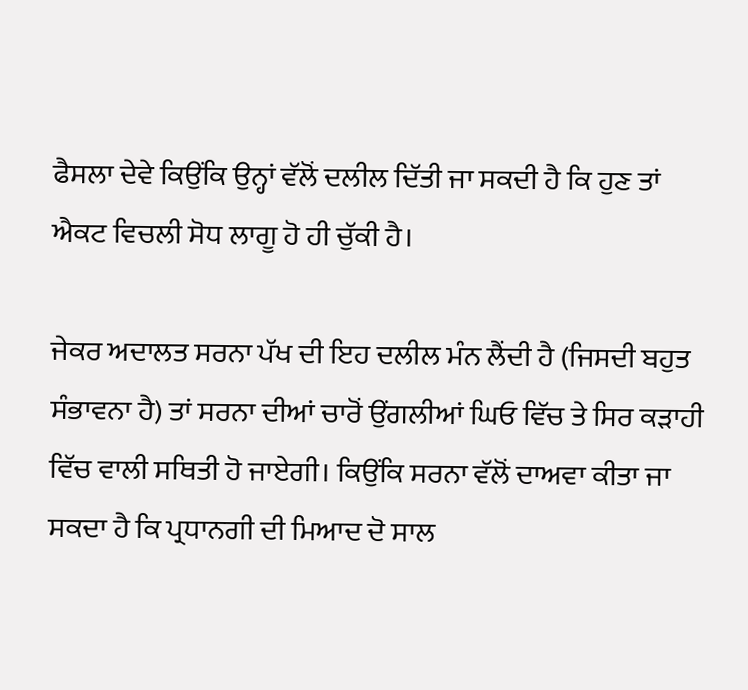ਫੈਸਲਾ ਦੇਵੇ ਕਿਉਂਕਿ ਉਨ੍ਹਾਂ ਵੱਲੋਂ ਦਲੀਲ ਦਿੱਤੀ ਜਾ ਸਕਦੀ ਹੈ ਕਿ ਹੁਣ ਤਾਂ ਐਕਟ ਵਿਚਲੀ ਸੋਧ ਲਾਗੂ ਹੋ ਹੀ ਚੁੱਕੀ ਹੈ।

ਜੇਕਰ ਅਦਾਲਤ ਸਰਨਾ ਪੱਖ ਦੀ ਇਹ ਦਲੀਲ ਮੰਨ ਲੈਂਦੀ ਹੈ (ਜਿਸਦੀ ਬਹੁਤ ਸੰਭਾਵਨਾ ਹੈ) ਤਾਂ ਸਰਨਾ ਦੀਆਂ ਚਾਰੋਂ ਉਂਗਲੀਆਂ ਘਿਓ ਵਿੱਚ ਤੇ ਸਿਰ ਕੜਾਹੀ ਵਿੱਚ ਵਾਲੀ ਸਥਿਤੀ ਹੋ ਜਾਏਗੀ। ਕਿਉਂਕਿ ਸਰਨਾ ਵੱਲੋਂ ਦਾਅਵਾ ਕੀਤਾ ਜਾ ਸਕਦਾ ਹੈ ਕਿ ਪ੍ਰਧਾਨਗੀ ਦੀ ਮਿਆਦ ਦੋ ਸਾਲ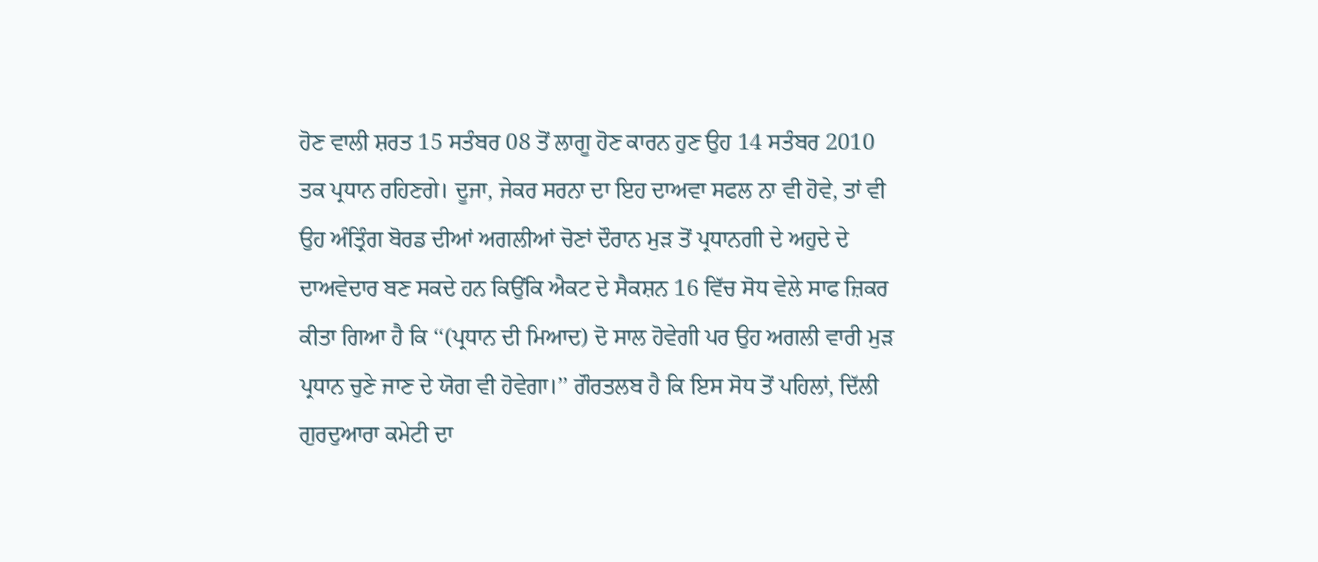ਹੋਣ ਵਾਲੀ ਸ਼ਰਤ 15 ਸਤੰਬਰ 08 ਤੋਂ ਲਾਗੂ ਹੋਣ ਕਾਰਨ ਹੁਣ ਉਹ 14 ਸਤੰਬਰ 2010 ਤਕ ਪ੍ਰਧਾਨ ਰਹਿਣਗੇ। ਦੂਜਾ, ਜੇਕਰ ਸਰਨਾ ਦਾ ਇਹ ਦਾਅਵਾ ਸਫਲ ਨਾ ਵੀ ਹੋਵੇ, ਤਾਂ ਵੀ ਉਹ ਅੰਤ੍ਰਿੰਗ ਬੋਰਡ ਦੀਆਂ ਅਗਲੀਆਂ ਚੋਣਾਂ ਦੌਰਾਨ ਮੁੜ ਤੋਂ ਪ੍ਰਧਾਨਗੀ ਦੇ ਅਹੁਦੇ ਦੇ ਦਾਅਵੇਦਾਰ ਬਣ ਸਕਦੇ ਹਨ ਕਿਉਂਕਿ ਐਕਟ ਦੇ ਸੈਕਸ਼ਨ 16 ਵਿੱਚ ਸੋਧ ਵੇਲੇ ਸਾਫ ਜ਼ਿਕਰ ਕੀਤਾ ਗਿਆ ਹੈ ਕਿ ‘‘(ਪ੍ਰਧਾਨ ਦੀ ਮਿਆਦ) ਦੋ ਸਾਲ ਹੋਵੇਗੀ ਪਰ ਉਹ ਅਗਲੀ ਵਾਰੀ ਮੁੜ ਪ੍ਰਧਾਨ ਚੁਣੇ ਜਾਣ ਦੇ ਯੋਗ ਵੀ ਹੋਵੇਗਾ।’’ ਗੌਰਤਲਬ ਹੈ ਕਿ ਇਸ ਸੋਧ ਤੋਂ ਪਹਿਲਾਂ, ਦਿੱਲੀ ਗੁਰਦੁਆਰਾ ਕਮੇਟੀ ਦਾ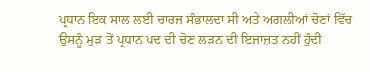ਪ੍ਰਧਾਨ ਇਕ ਸਾਲ ਲਈ ਚਾਰਜ ਸੰਭਾਲਦਾ ਸੀ ਅਤੇ ਅਗਲੀਆਂ ਚੋਣਾਂ ਵਿੱਚ ਉਸਨੂੰ ਮੁੜ ਤੋਂ ਪ੍ਰਧਾਨ ਪਦ ਦੀ ਚੋਣ ਲੜਨ ਦੀ ਇਜਾਜ਼ਤ ਨਹੀਂ ਹੁੰਦੀ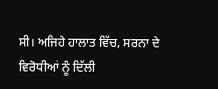ਸੀ। ਅਜਿਹੇ ਹਾਲਾਤ ਵਿੱਚ, ਸਰਨਾ ਦੇ ਵਿਰੋਧੀਆਂ ਨੂੰ ਦਿੱਲੀ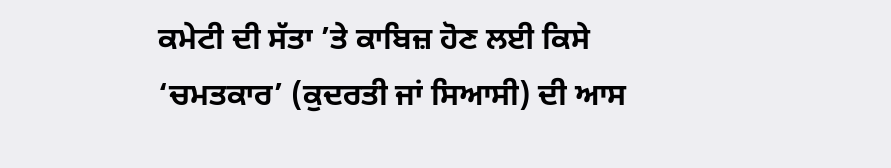ਕਮੇਟੀ ਦੀ ਸੱਤਾ ’ਤੇ ਕਾਬਿਜ਼ ਹੋਣ ਲਈ ਕਿਸੇ ‘ਚਮਤਕਾਰ’ (ਕੁਦਰਤੀ ਜਾਂ ਸਿਆਸੀ) ਦੀ ਆਸ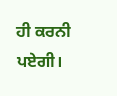ਹੀ ਕਰਨੀ ਪਏਗੀ।